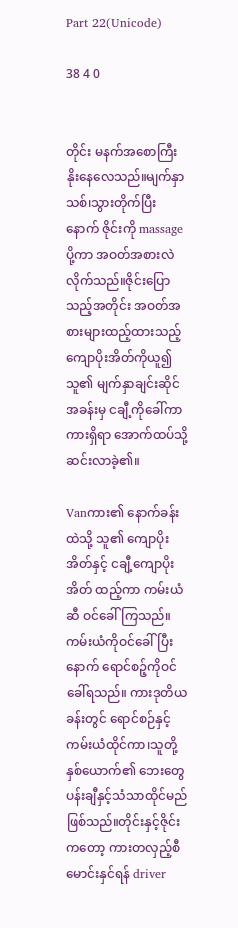Part 22(Unicode)

38 4 0


တိုင်း မနက်အစောကြီး နိုးနေလေသည်။မျက်နှာသစ်၊သွားတိုက်ပြီးနောက် ဇိုင်းကို massageပို့ကာ အဝတ်အစားလဲလိုက်သည်။ဇိုင်းပြောသည့်အတိုင်း အဝတ်အစားများထည့်ထားသည့် ကျောပိုးအိတ်ကိုယူ၍ သူ၏ မျက်နှာချင်းဆိုင်အခန်းမှ ငချီ့ကိုခေါ်ကာ ကားရှိရာ အောက်ထပ်သို့ ဆင်းလာခဲ့၏။

Vanကား၏ နောက်ခန်းထဲသို့ သူ၏ ကျောပိုးအိတ်နှင့် ငချီ့ကျောပိုးအိတ် ထည့်ကာ ကမ်းယံဆီ ဝင်ခေါ်ကြသည်။ကမ်းယံကိုဝင်ခေါ်ပြီးနောက် ရောင်စဉ့်ကိုဝင်ခေါ်ရသည်။ ကားဒုတိယခန်းတွင် ရောင်စဉ်နှင့်ကမ်းယံထိုင်ကာ၊သူတို့နှစ်ယောက်၏ ဘေးတွေ ပန်းချီနှင့်သံသာထိုင်မည်ဖြစ်သည်။တိုင်းနှင့်ဇိုင်းကတော့ ကားတလှည့်စီမောင်းနှင်ရန် driver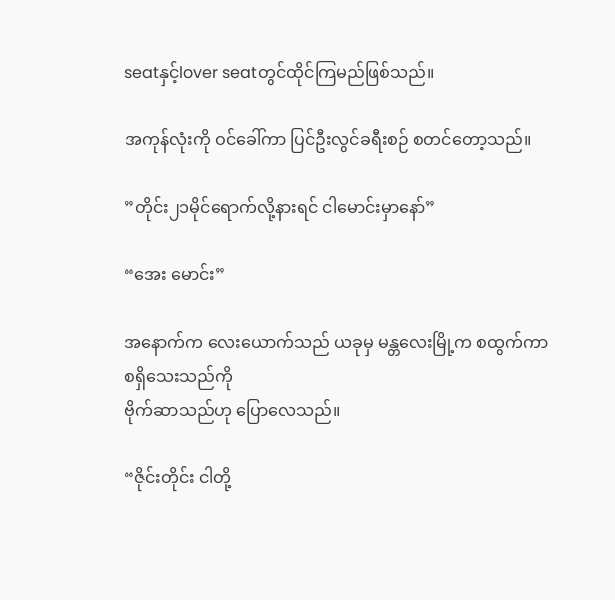seatနှင့်lover seatတွင်ထိုင်ကြမည်ဖြစ်သည်။

အကုန်လုံးကို ဝင်ခေါ်ကာ ပြင်ဦးလွင်ခရီးစဉ် စတင်တော့သည်။

”တိုင်း၂၁မိုင်ရောက်လို့နားရင် ငါမောင်းမှာနော်”

“အေး မောင်း”

အနောက်က လေးယောက်သည် ယခုမှ မန္တလေးမြို့က စထွက်ကာစရှိသေးသည်ကို
ဗိုက်ဆာသည်ဟု ပြောလေသည်။

“ဇိုင်းတိုင်း ငါတို့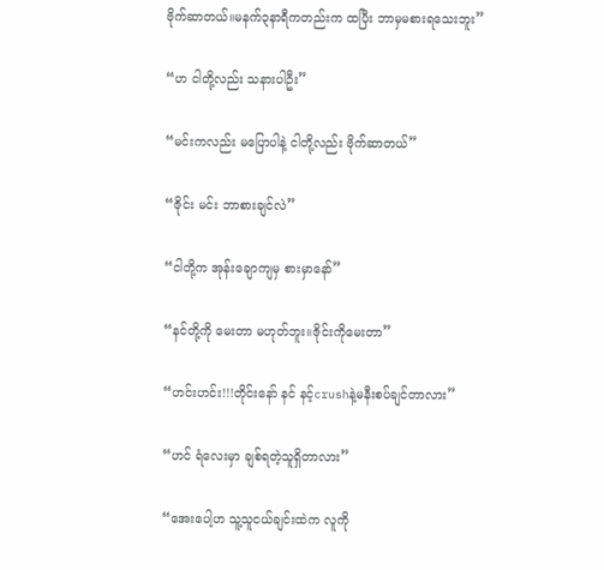ဗိုက်ဆာတယ်။မနက်၃နာရီကတည်းက ထပြီး ဘာမှမစားရ‌သေးဘူး”

“ဟ ငါတို့လည်း သနားပါဦး”

“မင်းကလည်း မပြောပါနဲ့ ငါတို့လည်း ဗိုက်ဆာတယ်”

“ဇိုင်း မင်း ဘာစားချင်လဲ”

“ငါတို့က အုန်းချောကျမှ စားမှာနော်”

“နင်တို့ကို မေးတာ မဟုတ်ဘူး။ဇိုင်း‌ကိုမေးတာ”

“ဟင်းဟင်း!!!တိုင်းနော် နင် နင့်crushနဲ့မနီးစပ်ချင်တာလား”

“ဟင် ရံလေးမှာ ချစ်ရတဲ့သူရှိတာလား”

“အေးပေါ့ဟ သူ့သူငယ်ချင်းထဲက ‌လူကို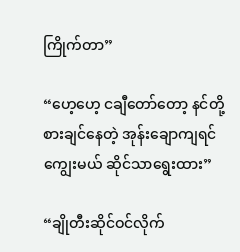ကြိုက်တာ”

“ဟေ့ဟေ့ ငချီတော်တော့ နင်တို့စားချင်နေတဲ့ အုန်းချောကျရင် ကျွေးမယ် ဆိုင်သာရွေးထား”

“ချိုတီးဆိုင်ဝင်လိုက်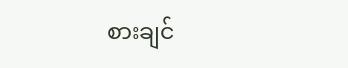စားချင်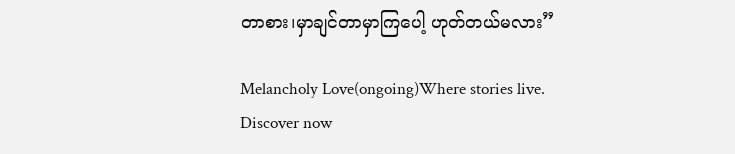တာစား၊မှာချင်တာမှာကြပေါ့ ဟုတ်တယ်မလား”

Melancholy Love(ongoing)Where stories live. Discover now